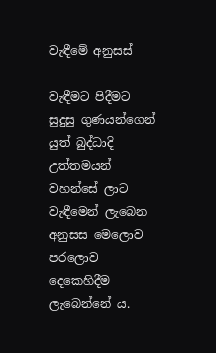වැඳීමේ අනුසස්

වැඳීමට පිදීමට සුදුසු ගුණයන්ගෙන් යුත් බුද්ධාදි උත්තමයන් වහන්සේ ලාට වැඳීමෙන් ලැබෙන අනුසස මෙලොව පරලොව දෙකෙහිදීම ලැබෙන්නේ ය.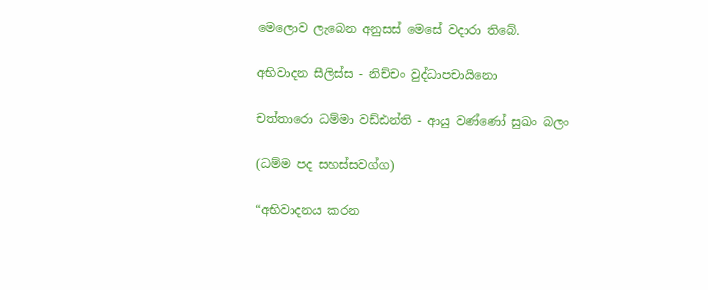මෙලොව ලැබෙන අනුසස් මෙසේ වදාරා තිබේ.

අභිවාදන සීලිස්ස - නිච්චං වුද්ධාපචායිනො

චත්තාරො ධම්මා වඩ්ඪන්ති - ආයු වණ්ණෝ සුඛං බලං

(ධම්ම පද සහස්සවග්ග)

“අභිවාදනය කරන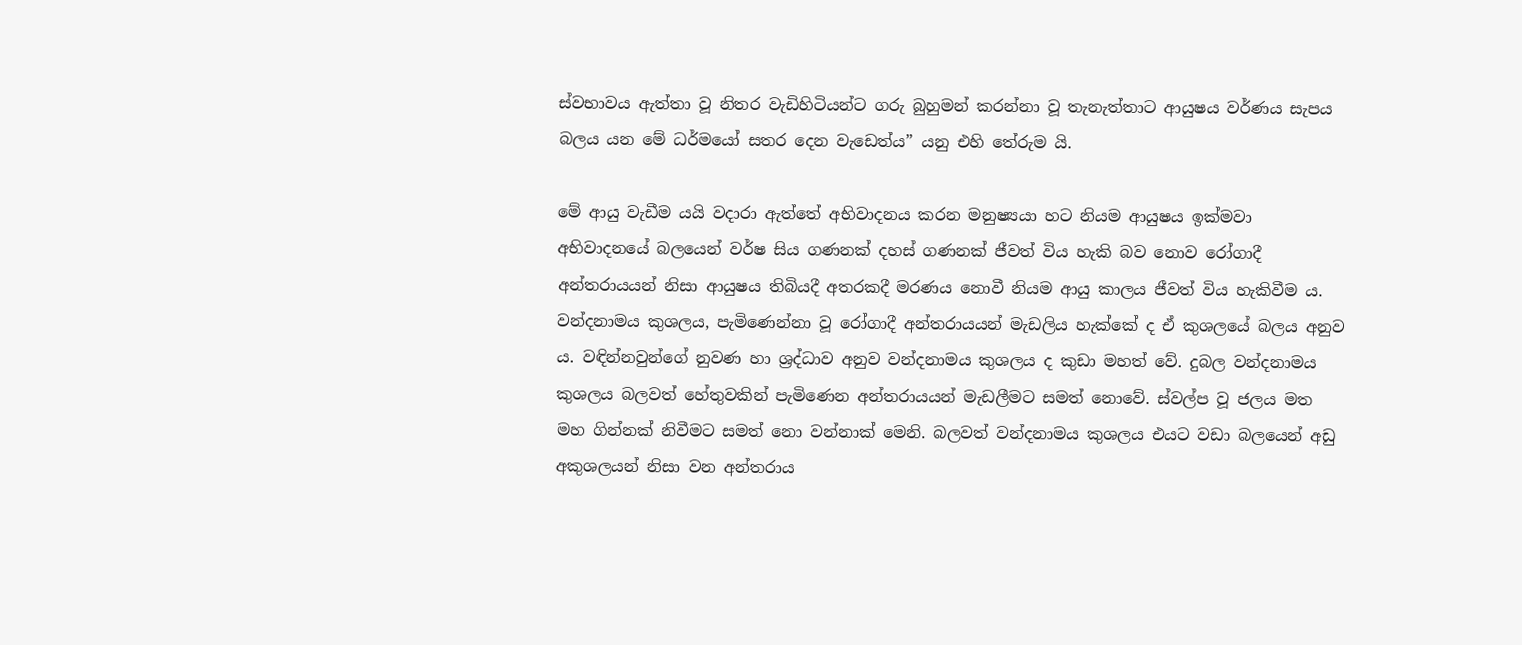ස්වභාවය ඇත්තා වූ නිතර වැඩිහිටියන්ට ගරු බුහුමන් කරන්නා වූ තැනැත්තාට ආයුෂය වර්ණය සැපය බලය යන මේ ධර්මයෝ සතර දෙන වැඩෙත්ය” යනු එහි තේරුම යි.

මේ ආයු වැඩීම යයි වදාරා ඇත්තේ අභිවාදනය කරන මනුෂ්‍යයා හට නියම ආයුෂය ඉක්මවා අභිවාදනයේ බලයෙන් වර්ෂ සිය ගණනක් දහස් ගණනක් ජීවත් විය හැකි බව නොව රෝගාදී අන්තරායයන් නිසා ආයුෂය තිබියදී අතරකදී මරණය නොවී නියම ආයු කාලය ජීවත් විය හැකිවීම ය. වන්දනාමය කුශලය, පැමිණෙන්නා වූ රෝගාදී අන්තරායයන් මැඩලිය හැක්කේ ද ඒ කුශලයේ බලය අනුව ය. වඳින්නවුන්ගේ නුවණ හා ශ්‍රද්ධාව අනුව වන්දනාමය කුශලය ද කුඩා මහත් වේ. දුබල වන්දනාමය කුශලය බලවත් හේතුවකින් පැමිණෙන අන්තරායයන් මැඩලීමට සමත් නොවේ. ස්වල්ප වූ ජලය මත මහ ගින්නක් නිවීමට සමත් නො වන්නාක් මෙනි. බලවත් වන්දනාමය කුශලය එයට වඩා බලයෙන් අඩු අකුශලයන් නිසා වන අන්තරාය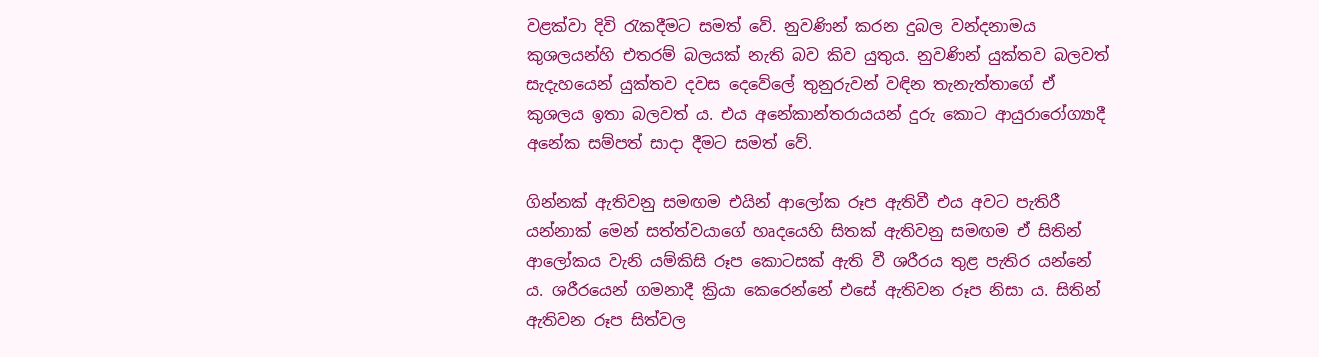වළක්වා දිවි රැකදීමට සමත් වේ. නුවණින් කරන දුබල වන්දනාමය කුශලයන්හි එතරම් බලයක් නැති බව කිව යුතුය. නුවණින් යුක්තව බලවත් සැදැහයෙන් යුක්තව දවස දෙවේලේ තුනුරුවන් වඳින තැනැත්තාගේ ඒ කුශලය ඉතා බලවත් ය. එය අනේකාන්තරායයන් දුරු කොට ආයුරාරෝග්‍යාදී අනේක සම්පත් සාදා දීමට සමත් වේ.

ගින්නක් ඇතිවනු සමඟම එයින් ආලෝක රූප ඇතිවී එය අවට පැතිරී යන්නාක් මෙන් සත්ත්වයාගේ හෘදයෙහි සිතක් ඇතිවනු සමඟම ඒ සිතින් ආලෝකය වැනි යම්කිසි රූප කොටසක් ඇති වී ශරීරය තුළ පැතිර යන්නේ ය. ශරීරයෙන් ගමනාදී ක්‍රියා කෙරෙන්නේ එසේ ඇතිවන රූප නිසා ය. සිතින් ඇතිවන රූප සිත්වල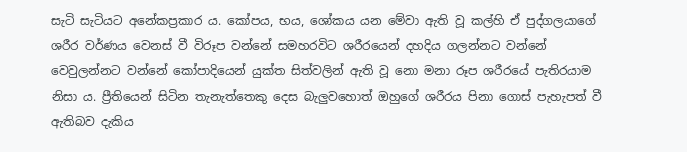සැටි සැටියට අනේකප්‍රකාර ය. කෝපය, භය, ශෝකය යන මේවා ඇති වූ කල්හි ඒ පුද්ගලයාගේ ශරීර වර්ණය වෙනස් වී විරූප වන්නේ සමහරවිට ශරීරයෙන් දහදිය ගලන්නට වන්නේ වෙවුලන්නට වන්නේ කෝපාදියෙන් යුක්ත සිත්වලින් ඇති වූ නො මනා රූප ශරීරයේ පැතිරයාම නිසා ය. ප්‍රීතියෙන් සිටින තැනැත්තෙකු දෙස බැලුවහොත් ඔහුගේ ශරීරය පිනා ගොස් පැහැපත් වී ඇතිබව දැකිය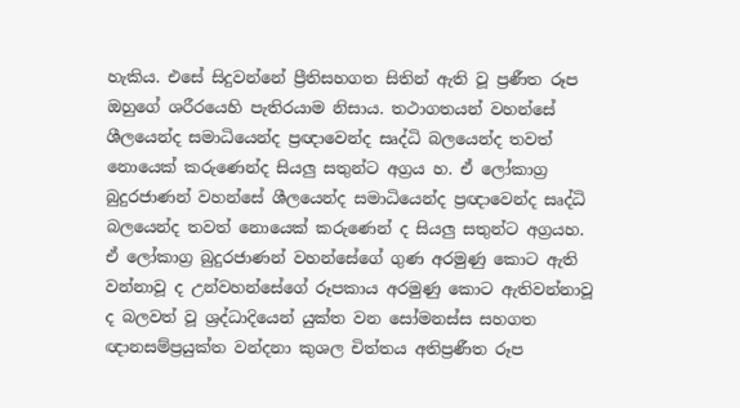හැකිය. එසේ සිදුවන්නේ ප්‍රීතිසහගත සිතින් ඇති වූ ප්‍රණීත රූප ඔහුගේ ශරීරයෙහි පැතිරයාම නිසාය. තථාගතයන් වහන්සේ ශීලයෙන්ද සමාධියෙන්ද ප්‍රඥාවෙන්ද සෘද්ධි බලයෙන්ද තවත් නොයෙක් කරුණෙන්ද සියලු සතුන්ට අග්‍රය හ. ඒ ලෝකාග්‍ර බුදුරජාණන් වහන්සේ ශීලයෙන්ද සමාධියෙන්ද ප්‍රඥාවෙන්ද සෘද්ධි බලයෙන්ද තවත් නොයෙක් කරුණෙන් ද සියලු සතුන්ට අග්‍රයහ. ඒ ලෝකාග්‍ර බුදුරජාණන් වහන්සේගේ ගුණ අරමුණු කොට ඇති වන්නාවූ ද උන්වහන්සේගේ රූපකාය අරමුණු කොට ඇතිවන්නාවූ ද බලවත් වූ ශ්‍රද්ධාදියෙන් යුක්ත වන සෝමනස්ස සහගත ඥානසම්ප්‍රයුක්ත වන්දනා කුශල චිත්තය අතිප්‍රණීත රූප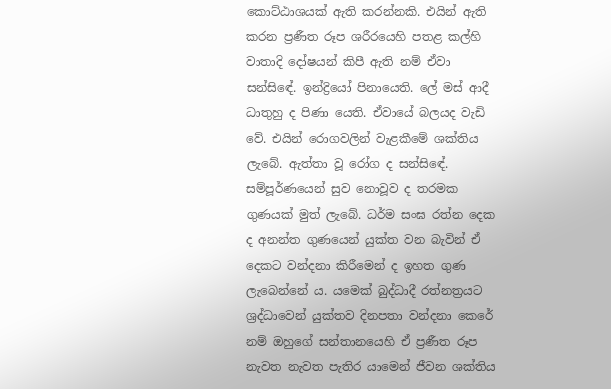කොට්ඨාශයක් ඇති කරන්නකි. එයින් ඇති කරන ප්‍රණීත රූප ශරීරයෙහි පතළ කල්හි වාතාදි දෝෂයන් කිපී ඇති නම් ඒවා සන්සිඳේ. ඉන්ද්‍රියෝ පිනායෙති. ලේ මස් ආදී ධාතුහු ද පිණා යෙති. ඒවායේ බලයද වැඩි වේ. එයින් රොගවලින් වැළකීමේ ශක්තිය ලැබේ. ඇත්තා වූ රෝග ද සන්සිඳේ. සම්පූර්ණයෙන් සුව නොවූව ද තරමක ගුණයක් මුත් ලැබේ. ධර්ම සංඝ රත්න දෙක ද අනන්ත ගුණයෙන් යුක්ත වන බැවින් ඒ දෙකට වන්දනා කිරීමෙන් ද ඉහත ගුණ ලැබෙන්නේ ය. යමෙක් බුද්ධාදී රත්නත්‍රයට ශ්‍රද්ධාවෙන් යුක්තව දිනපතා වන්දනා කෙරේ නම් ඔහුගේ සන්තානයෙහි ඒ ප්‍රණීත රූප නැවත නැවත පැතිර යාමෙන් ජීවන ශක්තිය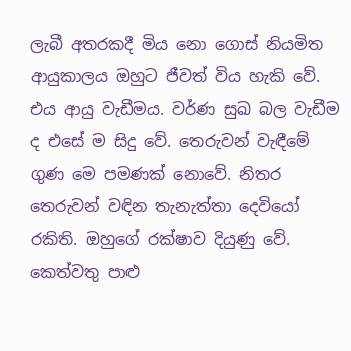ලැබී අතරකදී මිය නො ගොස් නියමිත ආයුකාලය ඔහුට ජීවත් විය හැකි වේ. එය ආයු වැඩීමය. වර්ණ සුඛ බල වැඩීම ද එසේ ම සිදු වේ. තෙරුවන් වැඳීමේ ගුණ මෙ පමණක් නොවේ. නිතර තෙරුවන් වඳින තැනැත්තා දෙවියෝ රකිති. ඔහුගේ රක්ෂාව දියුණු වේ. කෙත්වතු පාළු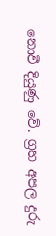නොවී දියුණු වේ. ග්‍රහ අපල දුරු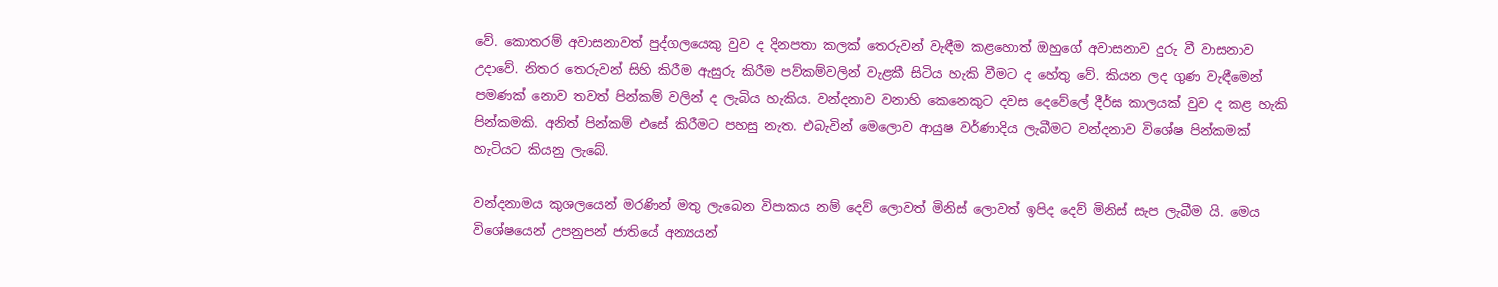වේ. කොතරම් අවාසනාවත් පුද්ගලයෙකු වුව ද දිනපතා කලක් තෙරුවන් වැඳීම කළහොත් ඔහුගේ අවාසනාව දුරු වී වාසනාව උදාවේ. නිතර තෙරුවන් සිහි කිරීම ඇසුරු කිරීම පව්කම්වලින් වැළකී සිටිය හැකි වීමට ද හේතු වේ. කියන ලද ගුණ වැඳීමෙන් පමණක් නොව තවත් පින්කම් වලින් ද ලැබිය හැකිය. වන්දනාව වනාහි කෙනෙකුට දවස දෙවේලේ දීර්ඝ කාලයක් වුව ද කළ හැකි පින්කමකි. අනිත් පින්කම් එසේ කිරීමට පහසු නැත. එබැවින් මෙලොව ආයුෂ වර්ණාදිය ලැබීමට වන්දනාව විශේෂ පින්කමක් හැටියට කියනු ලැබේ.

වන්දනාමය කුශලයෙන් මරණින් මතු ලැබෙන විපාකය නම් දෙව් ලොවත් මිනිස් ලොවත් ඉපිද දෙව් මිනිස් සැප ලැබීම යි. මෙය විශේෂයෙන් උපනුපන් ජාතියේ අන්‍යයන්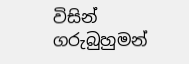විසින් ගරුබුහුමන්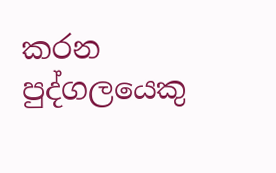කරන පුද්ගලයෙකු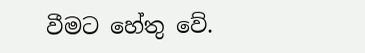වීමට හේතු වේ.